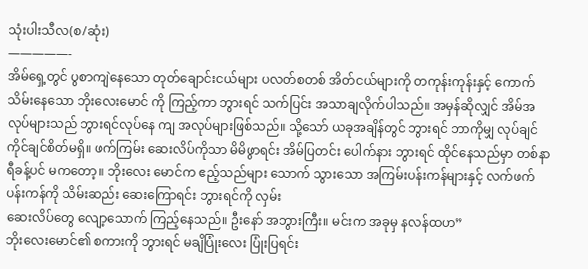သုံးပါးသီလ(စ/ဆုံး)
—————-
အိမ်ရှေ့တွင် ပွစာကျဲနေသော တုတ်ချောင်းငယ်များ ပလတ်စတစ် အိတ်ငယ်များကို တကုန်းကုန်းနှင့် ကောက်သိမ်းနေသော ဘိုးလေးမောင် ကို ကြည့်ကာ ဘွားရင် သက်ပြင်း အသာချလိုက်ပါသည်။ အမှန်ဆိုလျှင် အိမ်အလုပ်များသည် ဘွားရင်လုပ်နေ ကျ အလုပ်များဖြစ်သည်။ သို့သော် ယခုအချိန်တွင် ဘွားရင် ဘာကိုမျှ လုပ်ချင်ကိုင်ချင်စိတ်မရှိ။ ဖက်ကြမ်း ဆေးလိပ်ကိုသာ မိမိဖွာရင်း အိမ်ပြတင်း ပေါက်နား ဘွားရင် ထိုင်နေသည်မှာ တစ်နာရီခန့်ပင် မကတော့။ ဘိုးလေး မောင်က ဧည့်သည်များ သောက် သွားသော အကြမ်းပန်းကန်များနှင့် လက်ဖက်ပန်းကန်ကို သိမ်းဆည်း ဆေးကြောရင်း ဘွားရင်ကို လှမ်း
ဆေးလိပ်တွေ လျော့သောက် ကြည့်နေသည်။ ဦးနော် အဘွားကြီး။ မင်းက အခုမှ နလန်ထဟ”
ဘိုးလေးမောင်၏ စကားကို ဘွားရင် မချိပြုံးလေး ပြုံးပြရင်း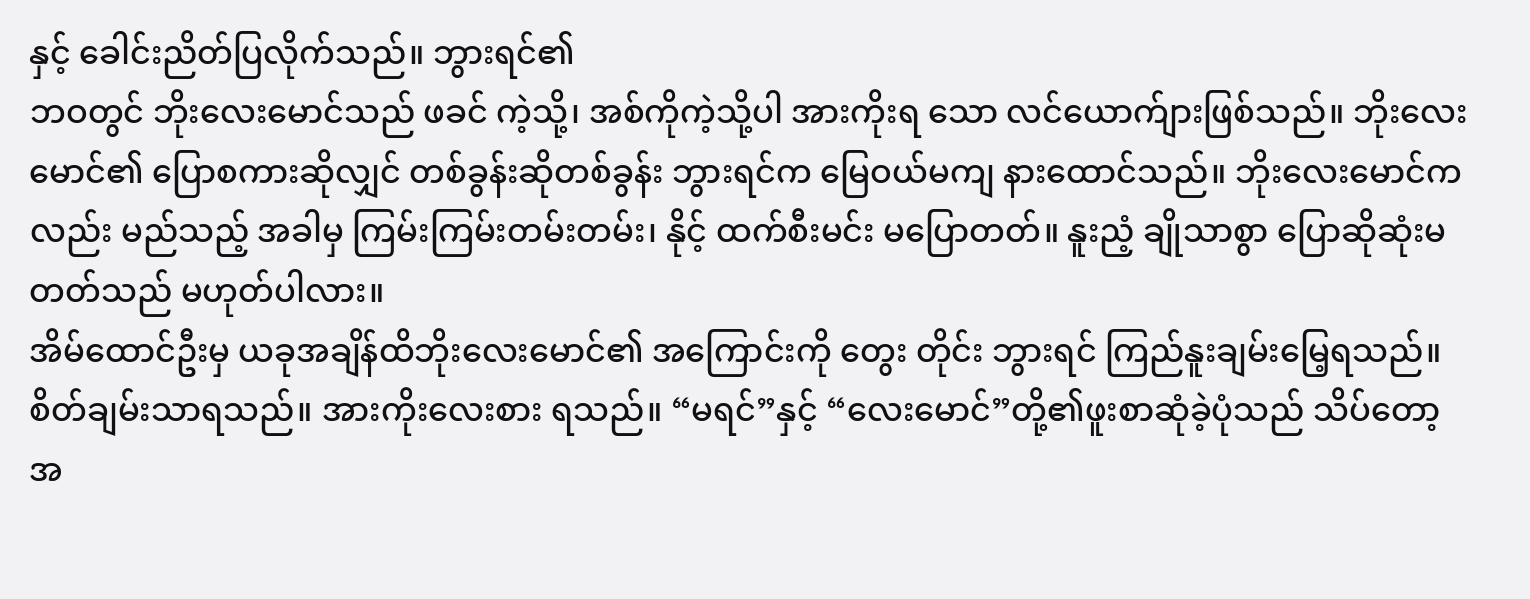နှင့် ခေါင်းညိတ်ပြလိုက်သည်။ ဘွားရင်၏
ဘဝတွင် ဘိုးလေးမောင်သည် ဖခင် ကဲ့သို့၊ အစ်ကိုကဲ့သို့ပါ အားကိုးရ သော လင်ယောက်ျားဖြစ်သည်။ ဘိုးလေးမောင်၏ ပြောစကားဆိုလျှင် တစ်ခွန်းဆိုတစ်ခွန်း ဘွားရင်က မြေဝယ်မကျ နားထောင်သည်။ ဘိုးလေးမောင်ကလည်း မည်သည့် အခါမှ ကြမ်းကြမ်းတမ်းတမ်း၊ နိုင့် ထက်စီးမင်း မပြောတတ်။ နူးညံ့ ချိုသာစွာ ပြောဆိုဆုံးမတတ်သည် မဟုတ်ပါလား။
အိမ်ထောင်ဦးမှ ယခုအချိန်ထိဘိုးလေးမောင်၏ အကြောင်းကို တွေး တိုင်း ဘွားရင် ကြည်နူးချမ်းမြေ့ရသည်။ စိတ်ချမ်းသာရသည်။ အားကိုးလေးစား ရသည်။ “မရင်”နှင့် “လေးမောင်”တို့၏ဖူးစာဆုံခဲ့ပုံသည် သိပ်တော့အ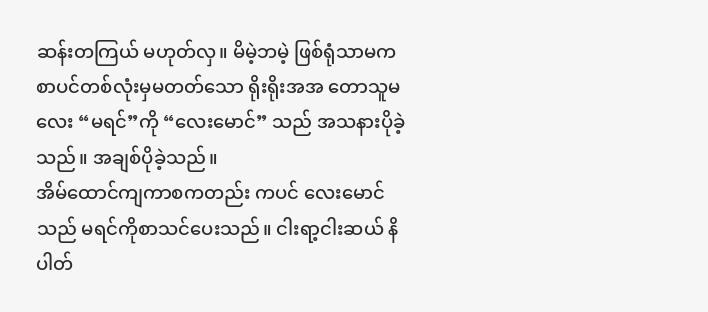ဆန်းတကြယ် မဟုတ်လှ။ မိမဲ့ဘမဲ့ ဖြစ်ရုံသာမက စာပင်တစ်လုံးမှမတတ်သော ရိုးရိုးအအ တောသူမလေး “မရင်”ကို “လေးမောင်” သည် အသနားပိုခဲ့ သည်။ အချစ်ပိုခဲ့သည်။
အိမ်ထောင်ကျကာစကတည်း ကပင် လေးမောင်သည် မရင်ကိုစာသင်ပေးသည်။ ငါးရာ့ငါးဆယ် နိပါတ်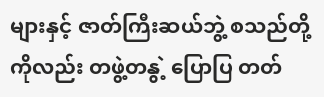များနှင့် ဇာတ်ကြီးဆယ်ဘွဲ့ စသည်တို့ကိုလည်း တဖွဲ့တနွဲ့ ပြောပြ တတ်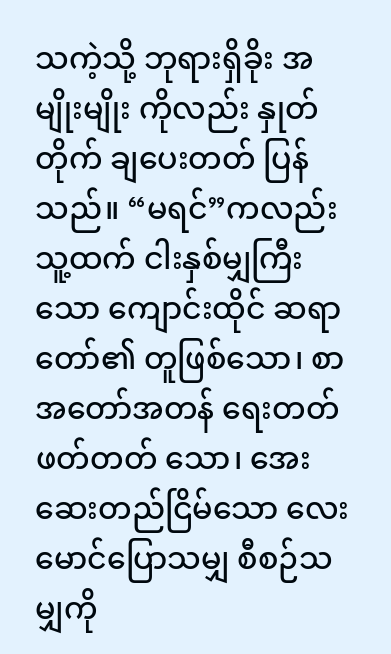သကဲ့သို့ ဘုရားရှိခိုး အမျိုးမျိုး ကိုလည်း နှုတ်တိုက် ချပေးတတ် ပြန်သည်။ “မရင်”ကလည်း သူ့ထက် ငါးနှစ်မျှကြီးသော ကျောင်းထိုင် ဆရာတော်၏ တူဖြစ်သော၊ စာ အတော်အတန် ရေးတတ်ဖတ်တတ် သော၊ အေးဆေးတည်ငြိမ်သော လေးမောင်ပြောသမျှ စီစဉ်သမျှကို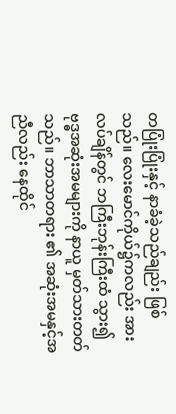တပြုံးပြုံးနှင့် နာခံခဲ့သည်ချည်း ဖြစ် သည်။ လေးမောင်ကိုယ်၌ကလည်း အားလပ်ချိန်တွင် ဘကြီးဘုန်းကြီးထံ သွား၍ ဗုဒ္ဓအဆုံးအမများကို နာယူ မှတ်သားတတ်သည်။ ဘာသာတရား ၏ အဆုံးအမနှင့်အညီလည်း နေထိုင်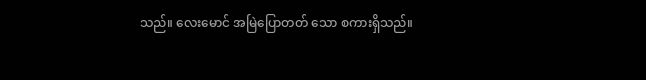သည်။ လေးမောင် အမြဲပြောတတ် သော စကားရှိသည်။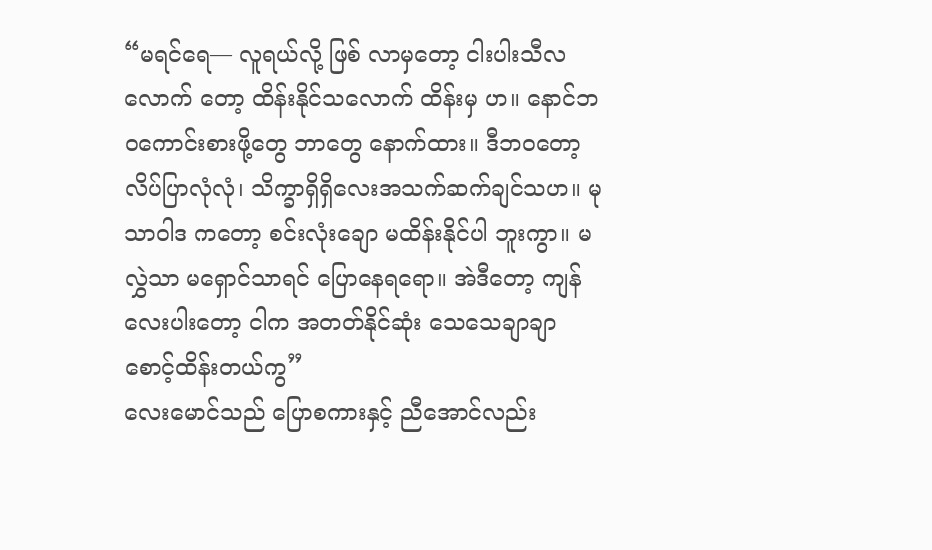“မရင်ရေ— လူရယ်လို့ ဖြစ် လာမှတော့ ငါးပါးသီလလောက် တော့ ထိန်းနိုင်သလောက် ထိန်းမှ ဟ။ နောင်ဘဝကောင်းစားဖို့တွေ ဘာတွေ နောက်ထား။ ဒီဘဝတော့ လိပ်ပြာလုံလုံ၊ သိက္ခာရှိရှိလေးအသက်ဆက်ချင်သဟ။ မုသာဝါဒ ကတော့ စင်းလုံးချော မထိန်းနိုင်ပါ ဘူးကွာ။ မလွှဲသာ မရှောင်သာရင် ပြောနေရရော။ အဲဒီတော့ ကျန် လေးပါးတော့ ငါက အတတ်နိုင်ဆုံး သေသေချာချာ စောင့်ထိန်းတယ်ကွ”
လေးမောင်သည် ပြောစကားနှင့် ညီအောင်လည်း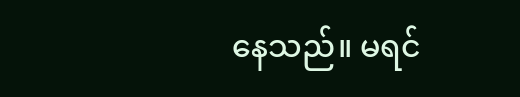နေသည်။ မရင်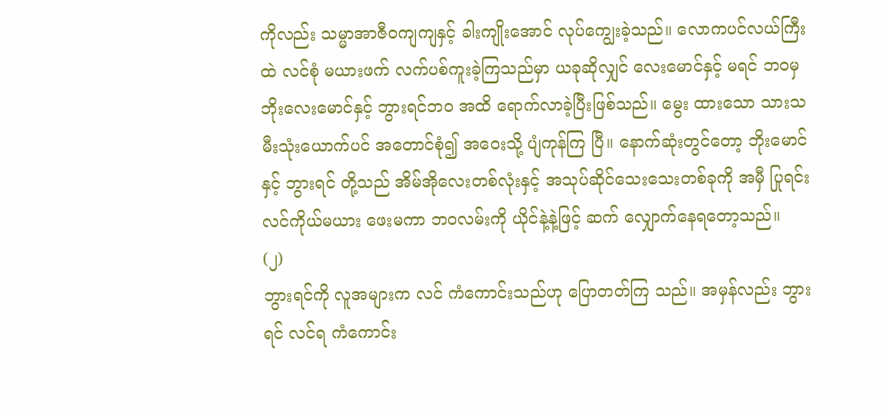ကိုလည်း သမ္မာအာဇီဝကျကျနှင့် ခါးကျိုးအောင် လုပ်ကျွေးခဲ့သည်။ လောကပင်လယ်ကြီးထဲ လင်စုံ မယားဖက် လက်ပစ်ကူးခဲ့ကြသည်မှာ ယခုဆိုလျှင် လေးမောင်နှင့် မရင် ဘဝမှ ဘိုးလေးမောင်နှင့် ဘွားရင်ဘဝ အထိ ရောက်လာခဲ့ပြီးဖြစ်သည်။ မွေး ထားသော သားသမီးသုံးယောက်ပင် အတောင်စုံ၍ အဝေးသို့ ပျံကုန်ကြ ပြီ။ နောက်ဆုံးတွင်တော့ ဘိုးမောင်နှင့် ဘွားရင် တို့သည် အိမ်အိုလေးတစ်လုံးနှင့် အသုပ်ဆိုင်သေးသေးတစ်ခုကို အမှီ ပြုရင်း လင်ကိုယ်မယား ဖေးမကာ ဘဝလမ်းကို ယိုင်နဲ့နဲ့ဖြင့် ဆက် လျှောက်နေရတော့သည်။
(၂)
ဘွားရင်ကို လူအများက လင် ကံကောင်းသည်ဟု ပြောတတ်ကြ သည်။ အမှန်လည်း ဘွားရင် လင်ရ ကံကောင်း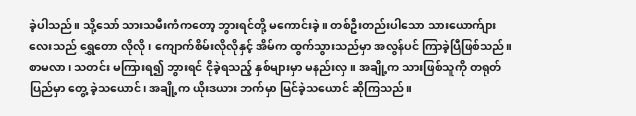ခဲ့ပါသည်။ သို့သော် သားသမီးကံကတော့ ဘွားရင်တို့ မကောင်းခဲ့။ တစ်ဦးတည်းပါသော သားယောက်ျားလေးသည် ရွှေတော လိုလို၊ ကျောက်စိမ်းလိုလိုနှင့် အိမ်က ထွက်သွားသည်မှာ အလွန်ပင် ကြာခဲ့ပြီဖြစ်သည်။ စာမလာ၊ သတင်း မကြားရ၍ ဘွားရင် ငိုခဲ့ရသည့် နှစ်များမှာ မနည်းလှ။ အချို့က သားဖြစ်သူကို တရုတ်ပြည်မှာ တွေ့ ခဲ့သယောင်၊ အချို့က ယိုးဒယား ဘက်မှာ မြင်ခဲ့သယောင် ဆိုကြသည်။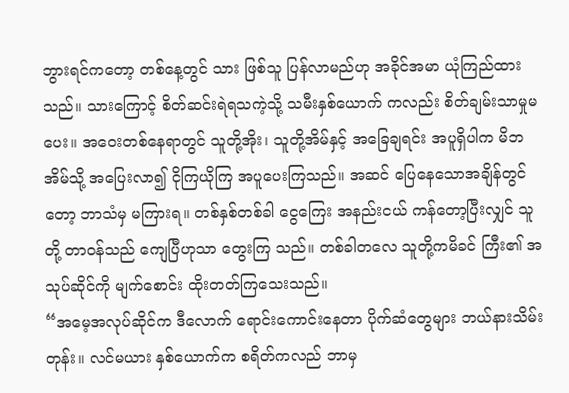ဘွားရင်ကတော့ တစ်နေ့တွင် သား ဖြစ်သူ ပြန်လာမည်ဟု အခိုင်အမာ ယုံကြည်ထားသည်။ သားကြောင့် စိတ်ဆင်းရဲရသကဲ့သို့ သမီးနှစ်ယောက် ကလည်း စိတ်ချမ်းသာမှုမပေး။ အဝေးတစ်နေရာတွင် သူတို့အိုး၊ သူတို့အိမ်နှင့် အခြေချရင်း အပူရှိပါက မိဘအိမ်သို့ အပြေးလာ၍ ငိုကြယိုကြ အပူပေးကြသည်။ အဆင် ပြေနေသောအချိန်တွင်တော့ ဘာသံမှ မကြားရ။ တစ်နှစ်တစ်ခါ ငွေကြေး အနည်းငယ် ကန်တော့ပြီးလျှင် သူတို့ တာဝန်သည် ကျေပြီဟုသာ တွေးကြ သည်။ တစ်ခါတလေ သူတို့ကမိခင် ကြီး၏ အသုပ်ဆိုင်ကို မျက်စောင်း ထိုးတတ်ကြသေးသည်။
“အမေ့အလုပ်ဆိုင်က ဒီလောက် ရောင်းကောင်းနေတာ ပိုက်ဆံတွေများ ဘယ်နားသိမ်းတုန်း။ လင်မယား နှစ်ယောက်က စရိတ်ကလည် ဘာမှ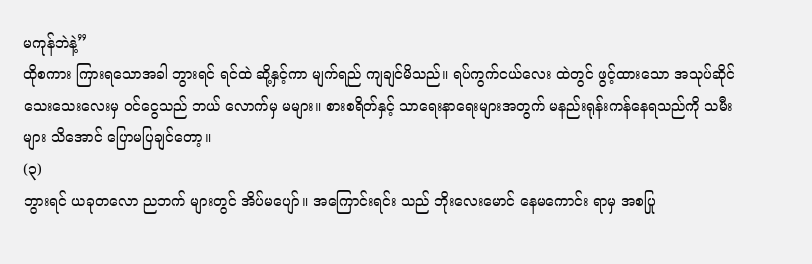မကုန်ဘဲနဲ့”
ထိုစကား ကြားရသောအခါ ဘွားရင် ရင်ထဲ ဆို့နှင့်ကာ မျက်ရည် ကျချင်မိသည်။ ရပ်ကွက်ငယ်လေး ထဲတွင် ဖွင့်ထားသော အသုပ်ဆိုင် သေးသေးလေးမှ ဝင်ငွေသည် ဘယ် လောက်မှ မများ။ စားစရိတ်နှင့် သာရေးနာရေးများအတွက် မနည်းရုန်းကန်နေရသည်ကို သမီးများ သိအောင် ပြောမပြချင်တော့။
(၃)
ဘွားရင် ယခုတလော ညဘက် များတွင် အိပ်မပျော်။ အကြောင်းရင်း သည် ဘိုးလေးမောင် နေမကောင်း ရာမှ အစပြု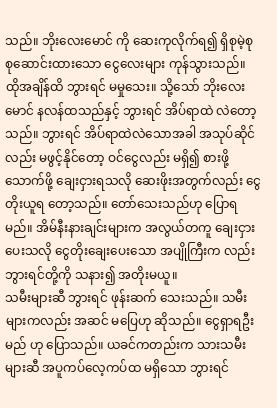သည်။ ဘိုးလေးမောင် ကို ဆေးကုလိုက်ရ၍ ရှိစုမဲ့စု စုဆောင်းထားသော ငွေလေးများ ကုန်သွားသည်။ ထိုအချိန်ထိ ဘွားရင် မမှုသေး။ သို့သော် ဘိုးလေးမောင် နလန်ထသည်နှင့် ဘွားရင် အိပ်ရာထဲ လဲတော့သည်။ ဘွားရင် အိပ်ရာထဲလဲသောအခါ အသုပ်ဆိုင်လည်း မဖွင့်နိုင်တော့ ဝင်ငွေလည်း မရှိ၍ စားဖို့သောက်ဖို့ ချေးငှားရသလို ဆေးဖိုးအတွက်လည်း ငွေတိုးယူရ တော့သည်။ တော်သေးသည်ဟု ပြောရမည်။ အိမ်နီးနားချင်းများက အလွယ်တကူ ချေးငှားပေးသလို ငွေတိုးချေးပေးသော အပျိုကြီးက လည်း ဘွားရင်တို့ကို သနား၍ အတိုးမယူ။
သမီးများဆီ ဘွားရင် ဖုန်းဆက် သေးသည်။ သမီးများကလည်း အဆင် မပြေဟု ဆိုသည်။ ငွေရှာရဦးမည် ဟု ပြောသည်။ ယခင်ကတည်းက သားသမီးများဆီ အပူကပ်လေ့ကပ်ထ မရှိသော ဘွားရင်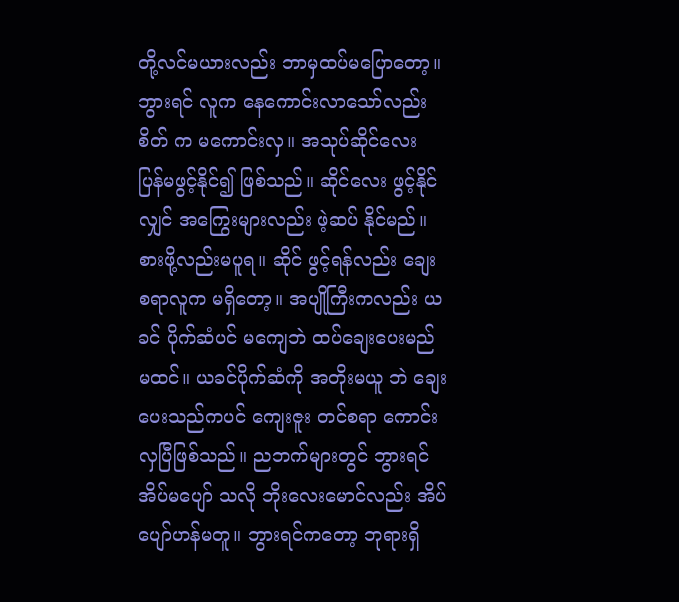တို့လင်မယားလည်း ဘာမှထပ်မပြောတော့။ ဘွားရင် လူက နေကောင်းလာသော်လည်း စိတ် က မကောင်းလှ။ အသုပ်ဆိုင်လေး ပြန်မဖွင့်နိုင်၍ ဖြစ်သည်။ ဆိုင်လေး ဖွင့်နိုင်လျှင် အကြွေးများလည်း ဖဲ့ဆပ် နိုင်မည်။ စားဖို့လည်းမပူရ။ ဆိုင် ဖွင့်ရန်လည်း ချေးစရာလူက မရှိတော့။ အပျိုကြီးကလည်း ယခင် ပိုက်ဆံပင် မကျေဘဲ ထပ်ချေးပေးမည် မထင်။ ယခင်ပိုက်ဆံကို အတိုးမယူ ဘဲ ချေးပေးသည်ကပင် ကျေးဇူး တင်စရာ ကောင်းလှပြီဖြစ်သည်။ ညဘက်များတွင် ဘွားရင် အိပ်မပျော် သလို ဘိုးလေးမောင်လည်း အိပ် ပျော်ဟန်မတူ။ ဘွားရင်ကတော့ ဘုရားရှိ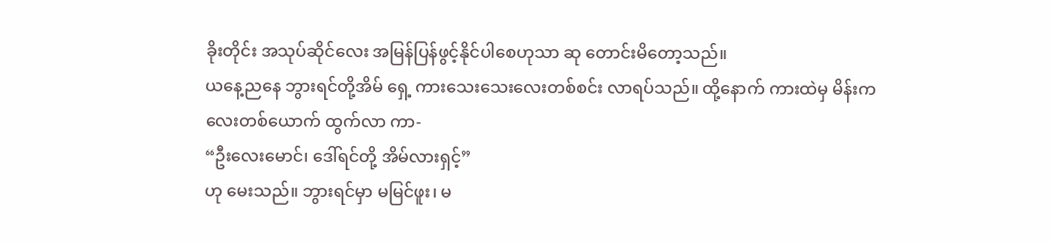ခိုးတိုင်း အသုပ်ဆိုင်လေး အမြန်ပြန်ဖွင့်နိုင်ပါစေဟုသာ ဆု တောင်းမိတော့သည်။
ယနေ့ညနေ ဘွားရင်တို့အိမ် ရှေ့ ကားသေးသေးလေးတစ်စင်း လာရပ်သည်။ ထို့နောက် ကားထဲမှ မိန်းကလေးတစ်ယောက် ထွက်လာ ကာ-
“ဦးလေးမောင်၊ ဒေါ်ရင်တို့ အိမ်လားရှင့်”
ဟု မေးသည်။ ဘွားရင်မှာ မမြင်ဖူး၊ မ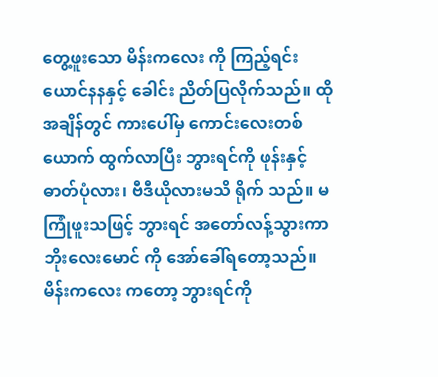တွေ့ဖူးသော မိန်းကလေး ကို ကြည့်ရင်း ယောင်နနနှင့် ခေါင်း ညိတ်ပြလိုက်သည်။ ထိုအချိန်တွင် ကားပေါ်မှ ကောင်းလေးတစ်ယောက် ထွက်လာပြီး ဘွားရင်ကို ဖုန်းနှင့် ဓာတ်ပုံလား၊ ဗီဒီယိုလားမသိ ရိုက် သည်။ မကြုံဖူးသဖြင့် ဘွားရင် အတော်လန့်သွားကာ ဘိုးလေးမောင် ကို အော်ခေါ်ရတော့သည်။ မိန်းကလေး ကတော့ ဘွားရင်ကို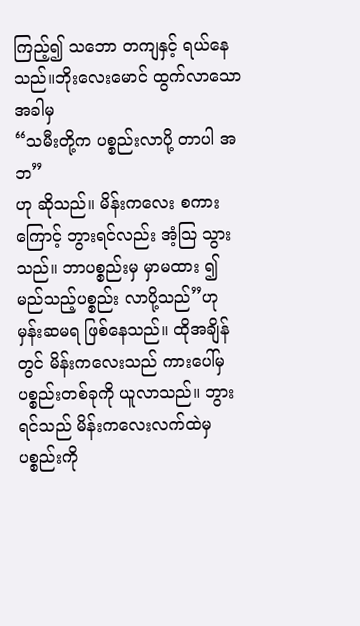ကြည့်၍ သဘော တကျနှင့် ရယ်နေသည်။ဘိုးလေးမောင် ထွက်လာသောအခါမှ
“သမီးတို့က ပစ္စည်းလာပို့ တာပါ အဘ”
ဟု ဆိုသည်။ မိန်းကလေး စကားကြောင့် ဘွားရင်လည်း အံ့သြ သွားသည်။ ဘာပစ္စည်းမှ မှာမထား ၍ မည်သည့်ပစ္စည်း လာပို့သည်”ဟု မှန်းဆမရ ဖြစ်နေသည်။ ထိုအချိန် တွင် မိန်းကလေးသည် ကားပေါ်မှ ပစ္စည်းတစ်ခုကို ယူလာသည်။ ဘွားရင်သည် မိန်းကလေးလက်ထဲမှ ပစ္စည်းကို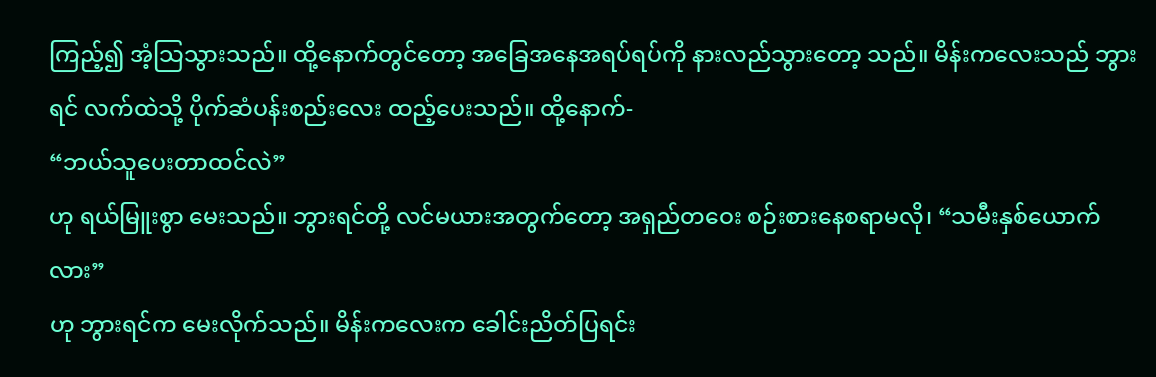ကြည့်၍ အံ့သြသွားသည်။ ထို့နောက်တွင်တော့ အခြေအနေအရပ်ရပ်ကို နားလည်သွားတော့ သည်။ မိန်းကလေးသည် ဘွားရင် လက်ထဲသို့ ပိုက်ဆံပန်းစည်းလေး ထည့်ပေးသည်။ ထို့နောက်-
“ဘယ်သူပေးတာထင်လဲ”
ဟု ရယ်မြူးစွာ မေးသည်။ ဘွားရင်တို့ လင်မယားအတွက်တော့ အရှည်တဝေး စဉ်းစားနေစရာမလို၊ “သမီးနှစ်ယောက်လား”
ဟု ဘွားရင်က မေးလိုက်သည်။ မိန်းကလေးက ခေါင်းညိတ်ပြရင်း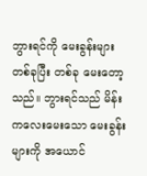ဘွားရင်ကို မေးခွန်းများ တစ်ခုပြီး တစ်ခု မေးတော့သည်။ ဘွားရင်သည် မိန်းကလေးမေးသော မေးခွန်းများကို အယောင်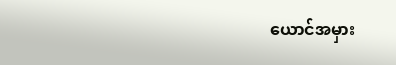ယောင်အမှား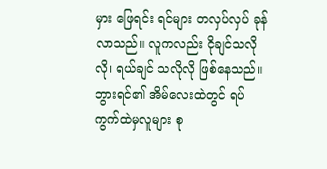မှား ဖြေရင်း ရင်များ တလှပ်လှပ် ခုန်လာသည်။ လူကလည်း ငိုချင်သလိုလို၊ ရယ်ချင် သလိုလို ဖြစ်နေသည်။ ဘွားရင်၏ အိမ်လေးထဲတွင် ရပ်ကွက်ထဲမှလူများ စု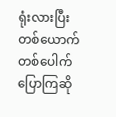ရုံးလားပြီး တစ်ယောက်တစ်ပေါက် ပြောကြဆို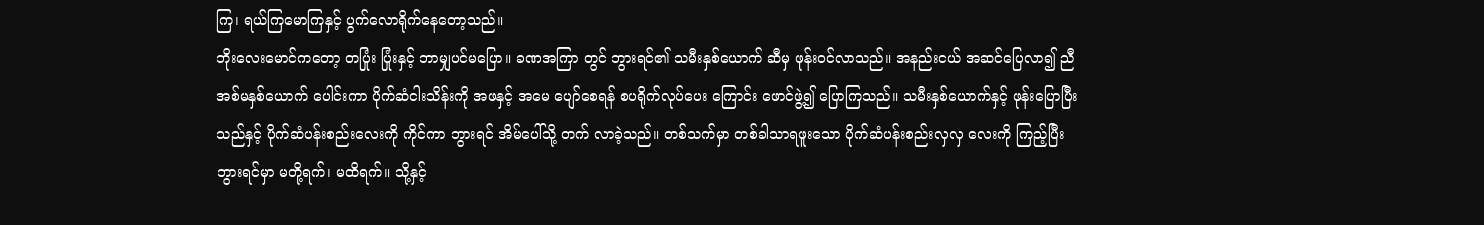ကြ၊ ရယ်ကြမောကြနှင့် ပွက်လောရိုက်နေတော့သည်။
ဘိုးလေးမောင်ကတော့ တပြုံး ပြုံးနှင့် ဘာမျှပင်မပြော။ ခဏအကြာ တွင် ဘွားရင်၏ သမီးနှစ်ယောက် ဆီမှ ဖုန်းဝင်လာသည်။ အနည်းငယ် အဆင်ပြေလာ၍ ညီအစ်မနှစ်ယောက် ပေါင်းကာ ပိုက်ဆံငါးသိန်းကို အဖနှင့် အမေ ပျော်စေရန် စပရိုက်လုပ်ပေး ကြောင်း ဖောင်ဖွဲ့၍ ပြောကြသည်။ သမီးနှစ်ယောက်နှင့် ဖုန်းပြောပြီး သည်နှင့် ပိုက်ဆံပန်းစည်းလေးကို ကိုင်ကာ ဘွားရင် အိမ်ပေါ်သို့ တက် လာခဲ့သည်။ တစ်သက်မှာ တစ်ခါသာရဖူးသော ပိုက်ဆံပန်းစည်းလှလှ လေးကို ကြည့်ပြီး ဘွားရင်မှာ မတို့ရက်၊ မထိရက်။ သို့နှင့်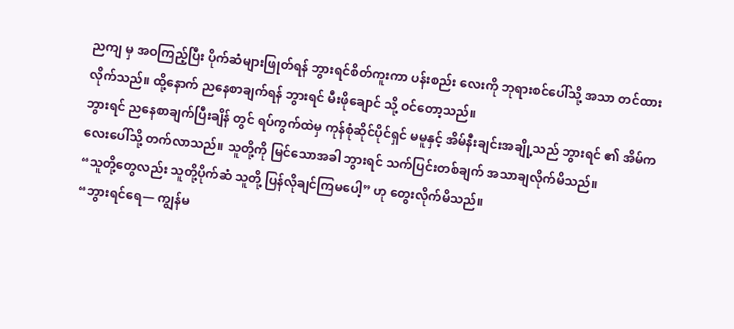ညကျ မှ အဝကြည့်ပြီး ပိုက်ဆံများဖြုတ်ရန် ဘွားရင်စိတ်ကူးကာ ပန်းစည်း လေးကို ဘုရားစင်ပေါ်သို့ အသာ တင်ထားလိုက်သည်။ ထို့နောက် ညနေစာချက်ရန် ဘွားရင် မီးဖိုချောင် သို့ ဝင်တော့သည်။
ဘွားရင် ညနေစာချက်ပြီးချိန် တွင် ရပ်ကွက်ထဲမှ ကုန်စုံဆိုင်ပိုင်ရှင် မမူနှင့် အိမ်နီးချင်းအချို့သည် ဘွားရင် ၏ အိမ်ကလေးပေါ်သို့ တက်လာသည်။ သူတို့ကို မြင်သောအခါ ဘွားရင် သက်ပြင်းတစ်ချက် အသာချလိုက်မိသည်။
“သူတို့တွေလည်း သူတို့ပိုက်ဆံ သူတို့ ပြန်လိုချင်ကြမပေါ့” ဟု တွေးလိုက်မိသည်။
“ဘွားရင်ရေ— ကျွန်မ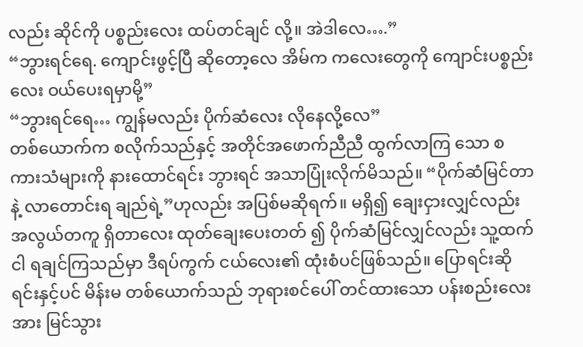လည်း ဆိုင်ကို ပစ္စည်းလေး ထပ်တင်ချင် လို့။ အဲဒါလေ….”
“ဘွားရင်ရေ. ကျောင်းဖွင့်ပြီ ဆိုတော့လေ အိမ်က ကလေးတွေကို ကျောင်းပစ္စည်းလေး ဝယ်ပေးရမှာမို့”
“ဘွားရင်ရေ… ကျွန်မလည်း ပိုက်ဆံလေး လိုနေလို့လေ”
တစ်ယောက်က စလိုက်သည်နှင့် အတိုင်အဖောက်ညီညီ ထွက်လာကြ သော စကားသံများကို နားထောင်ရင်း ဘွားရင် အသာပြုံးလိုက်မိသည်။ “ပိုက်ဆံမြင်တာနဲ့ လာတောင်းရ ချည်ရဲ့”ဟုလည်း အပြစ်မဆိုရက်။ မရှိ၍ ချေးငှားလျှင်လည်း အလွယ်တကူ ရှိတာလေး ထုတ်ချေးပေးတတ် ၍ ပိုက်ဆံမြင်လျှင်လည်း သူ့ထက် ငါ ရချင်ကြသည်မှာ ဒီရပ်ကွက် ငယ်လေး၏ ထုံးစံပင်ဖြစ်သည်။ ပြောရင်းဆိုရင်းနှင့်ပင် မိန်းမ တစ်ယောက်သည် ဘုရားစင်ပေါ် တင်ထားသော ပန်းစည်းလေးအား မြင်သွား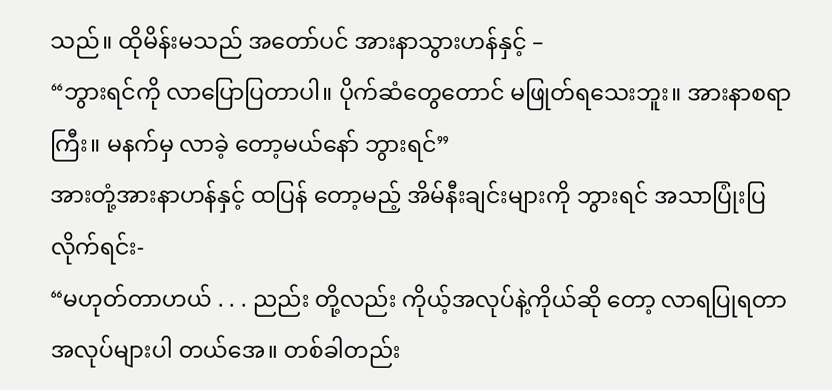သည်။ ထိုမိန်းမသည် အတော်ပင် အားနာသွားဟန်နှင့် –
“ဘွားရင်ကို လာပြောပြတာပါ။ ပိုက်ဆံတွေတောင် မဖြုတ်ရသေးဘူး။ အားနာစရာကြီး။ မနက်မှ လာခဲ့ တော့မယ်နော် ဘွားရင်”
အားတုံ့အားနာဟန်နှင့် ထပြန် တော့မည့် အိမ်နီးချင်းများကို ဘွားရင် အသာပြုံးပြလိုက်ရင်း-
“မဟုတ်တာဟယ် . . . ညည်း တို့လည်း ကိုယ့်အလုပ်နဲ့ကိုယ်ဆို တော့ လာရပြုရတာ အလုပ်များပါ တယ်အေ။ တစ်ခါတည်း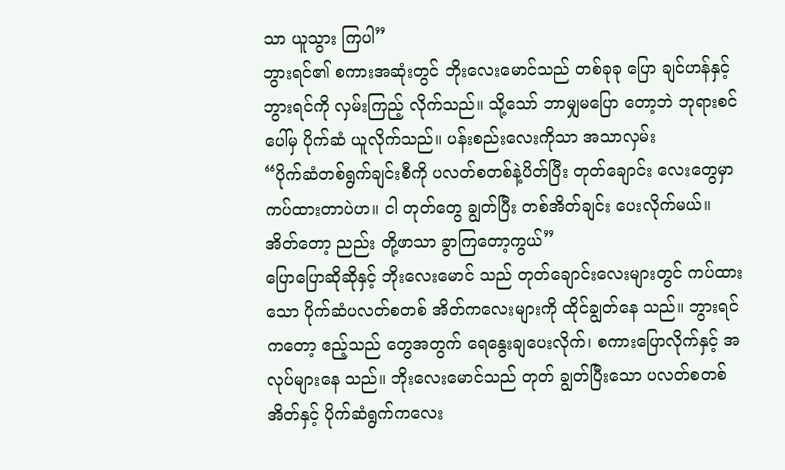သာ ယူသွား ကြပါ”
ဘွားရင်၏ စကားအဆုံးတွင် ဘိုးလေးမောင်သည် တစ်ခုခု ပြော ချင်ဟန်နှင့် ဘွားရင်ကို လှမ်းကြည့် လိုက်သည်။ သို့သော် ဘာမျှမပြော တော့ဘဲ ဘုရားစင်ပေါ်မှ ပိုက်ဆံ ယူလိုက်သည်။ ပန်းစည်းလေးကိုသာ အသာလှမ်း
“ပိုက်ဆံတစ်ရွက်ချင်းစီကို ပလတ်စတစ်နဲ့ပိတ်ပြီး တုတ်ချောင်း လေးတွေမှာ ကပ်ထားတာပဲဟ။ ငါ တုတ်တွေ ချွတ်ပြီး တစ်အိတ်ချင်း ပေးလိုက်မယ်။ အိတ်တော့ ညည်း တို့ဖာသာ ခွာကြတော့ကွယ်”
ပြောပြောဆိုဆိုနှင့် ဘိုးလေးမောင် သည် တုတ်ချောင်းလေးများတွင် ကပ်ထားသော ပိုက်ဆံပလတ်စတစ် အိတ်ကလေးများကို ထိုင်ချွတ်နေ သည်။ ဘွားရင်ကတော့ ဧည့်သည် တွေအတွက် ရေနွေးချပေးလိုက်၊ စကားပြောလိုက်နှင့် အလုပ်များနေ သည်။ ဘိုးလေးမောင်သည် တုတ် ချွတ်ပြီးသော ပလတ်စတစ်အိတ်နှင့် ပိုက်ဆံရွက်ကလေး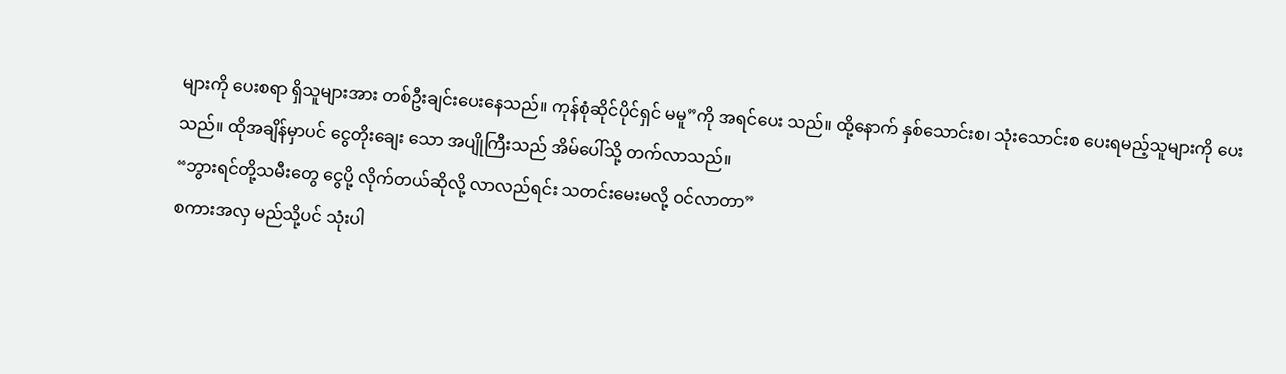များကို ပေးစရာ ရှိသူများအား တစ်ဦးချင်းပေးနေသည်။ ကုန်စုံဆိုင်ပိုင်ရှင် မမူ”ကို အရင်ပေး သည်။ ထို့နောက် နှစ်သောင်းစ၊ သုံးသောင်းစ ပေးရမည့်သူများကို ပေးသည်။ ထိုအချိန်မှာပင် ငွေတိုးချေး သော အပျိုကြီးသည် အိမ်ပေါ်သို့ တက်လာသည်။
“ဘွားရင်တို့သမီးတွေ ငွေပို့ လိုက်တယ်ဆိုလို့ လာလည်ရင်း သတင်းမေးမလို့ ဝင်လာတာ”
စကားအလှ မည်သို့ပင် သုံးပါ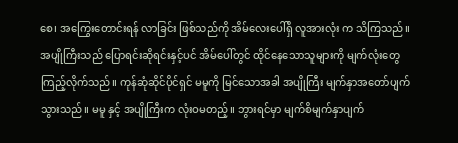စေ၊ အကြွေးတောင်းရန် လာခြင်း ဖြစ်သည်ကို အိမ်လေးပေါ်ရှိ လူအားလုံး က သိကြသည်။ အပျိုကြီးသည် ပြောရင်းဆိုရင်းနှင့်ပင် အိမ်ပေါ်တွင် ထိုင်နေသောသူများကို မျက်လုံးတွေ ကြည့်လိုက်သည်။ ကုန်ဆုံဆိုင်ပိုင်ရှင် မမူကို မြင်သောအခါ အပျိုကြီး မျက်နှာအတော်ပျက်သွားသည်။ မမူ နှင့် အပျိုကြီးက လုံးဝမတည့်။ ဘွားရင်မှာ မျက်စိမျက်နှာပျက်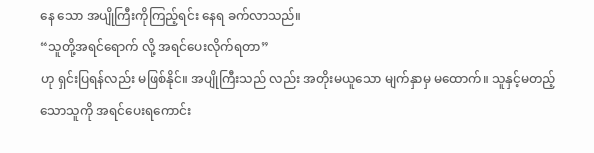နေ သော အပျိုကြီးကိုကြည့်ရင်း နေရ ခက်လာသည်။
“သူတို့အရင်ရောက် လို့ အရင်ပေးလိုက်ရတာ”
ဟု ရှင်းပြရန်လည်း မဖြစ်နိုင်။ အပျိုကြီးသည် လည်း အတိုးမယူသော မျက်နှာမှ မထောက်။ သူနှင့်မတည့်သောသူကို အရင်ပေးရကောင်း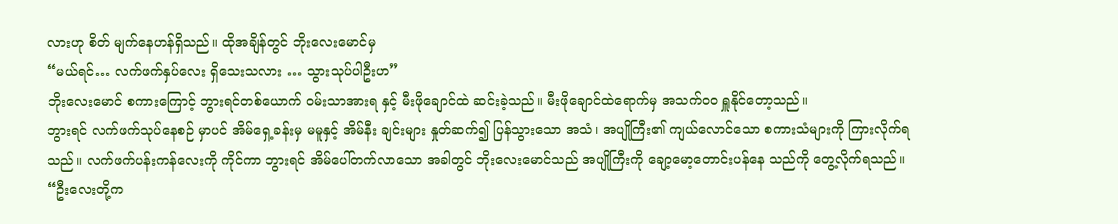လားဟု စိတ် မျက်နေဟန်ရှိသည်။ ထိုအချိန်တွင် ဘိုးလေးမောင်မှ
“မယ်ရင်… လက်ဖက်နှပ်လေး ရှိသေးသလား … သွားသုပ်ပါဦးဟ”
ဘိုးလေးမောင် စကားကြောင့် ဘွားရင်တစ်ယောက် ဝမ်းသာအားရ နှင့် မီးဖိုချောင်ထဲ ဆင်းခဲ့သည်။ မီးဖိုချောင်ထဲရောက်မှ အသက်ဝဝ ရှူနိုင်တော့သည်။
ဘွားရင် လက်ဖက်သုပ်နေစဉ် မှာပင် အိမ်ရှေ့ခန်းမှ မမူနှင့် အိမ်နီး ချင်းများ နှုတ်ဆက်၍ ပြန်သွားသော အသံ၊ အပျိုကြီး၏ ကျယ်လောင်သော စကားသံများကို ကြားလိုက်ရသည်။ လက်ဖက်ပန်းကန်လေးကို ကိုင်ကာ ဘွားရင် အိမ်ပေါ်တက်လာသော အခါတွင် ဘိုးလေးမောင်သည် အပျိုကြီးကို ချော့မော့တောင်းပန်နေ သည်ကို တွေ့လိုက်ရသည်။
“ဦးလေးတို့က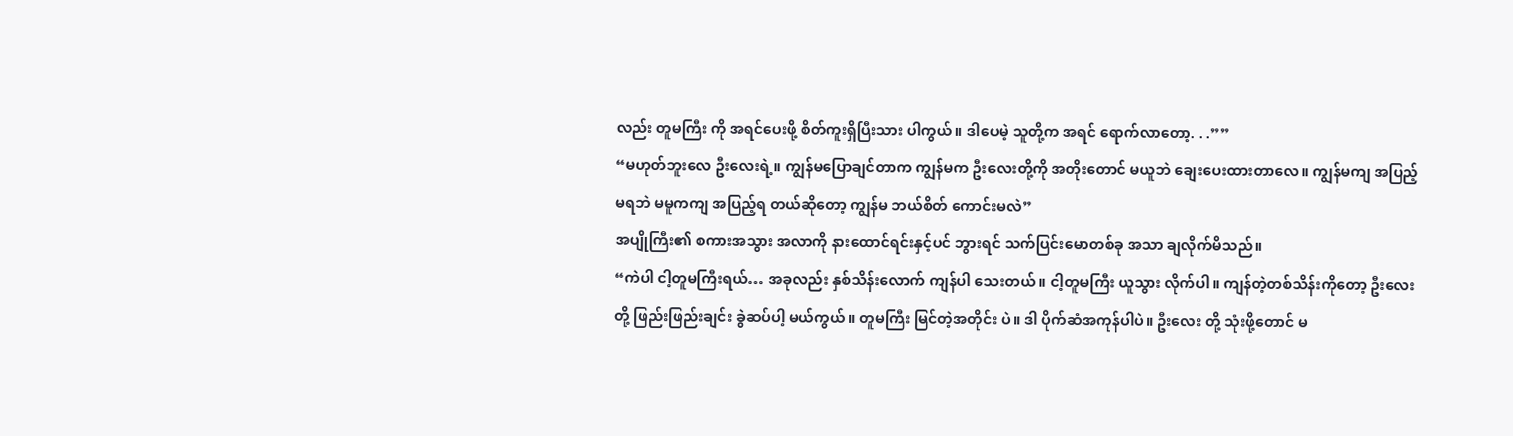လည်း တူမကြီး ကို အရင်ပေးဖို့ စိတ်ကူးရှိပြီးသား ပါကွယ်။ ဒါပေမဲ့ သူတို့က အရင် ရောက်လာတော့. . .””
“မဟုတ်ဘူးလေ ဦးလေးရဲ့။ ကျွန်မပြောချင်တာက ကျွန်မက ဦးလေးတို့ကို အတိုးတောင် မယူဘဲ ချေးပေးထားတာလေ။ ကျွန်မကျ အပြည့်မရဘဲ မမူကကျ အပြည့်ရ တယ်ဆိုတော့ ကျွန်မ ဘယ်စိတ် ကောင်းမလဲ”
အပျိုကြီး၏ စကားအသွား အလာကို နားထောင်ရင်းနှင့်ပင် ဘွားရင် သက်ပြင်းမောတစ်ခု အသာ ချလိုက်မိသည်။
“ကဲပါ ငါ့တူမကြီးရယ်… အခုလည်း နှစ်သိန်းလောက် ကျန်ပါ သေးတယ်။ ငါ့တူမကြီး ယူသွား လိုက်ပါ။ ကျန်တဲ့တစ်သိန်းကိုတော့ ဦးလေးတို့ ဖြည်းဖြည်းချင်း ခွဲဆပ်ပါ့ မယ်ကွယ်။ တူမကြီး မြင်တဲ့အတိုင်း ပဲ။ ဒါ ပိုက်ဆံအကုန်ပါပဲ။ ဦးလေး တို့ သုံးဖို့တောင် မ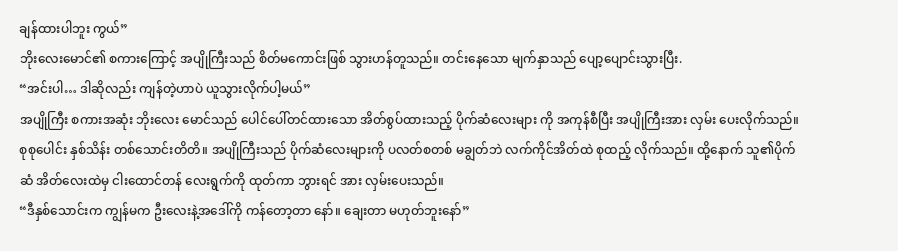ချန်ထားပါဘူး ကွယ်”
ဘိုးလေးမောင်၏ စကားကြောင့် အပျိုကြီးသည် စိတ်မကောင်းဖြစ် သွားဟန်တူသည်။ တင်းနေသော မျက်နှာသည် ပျော့ပျောင်းသွားပြီး.
“အင်းပါ… ဒါဆိုလည်း ကျန်တဲ့ဟာပဲ ယူသွားလိုက်ပါ့မယ်”
အပျိုကြီး စကားအဆုံး ဘိုးလေး မောင်သည် ပေါင်ပေါ်တင်ထားသော အိတ်စွပ်ထားသည့် ပိုက်ဆံလေးများ ကို အကုန်စီပြီး အပျိုကြီးအား လှမ်း ပေးလိုက်သည်။ စုစုပေါင်း နှစ်သိန်း တစ်သောင်းတိတိ။ အပျိုကြီးသည် ပိုက်ဆံလေးများကို ပလတ်စတစ် မချွတ်ဘဲ လက်ကိုင်အိတ်ထဲ စုထည့် လိုက်သည်။ ထို့နောက် သူ၏ပိုက်ဆံ အိတ်လေးထဲမှ ငါးထောင်တန် လေးရွက်ကို ထုတ်ကာ ဘွားရင် အား လှမ်းပေးသည်။
“ဒီနှစ်သောင်းက ကျွန်မက ဦးလေးနဲ့အဒေါ်ကို ကန်တော့တာ နော်။ ချေးတာ မဟုတ်ဘူးနော်”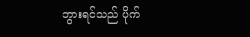ဘွားရင်သည် ပိုက်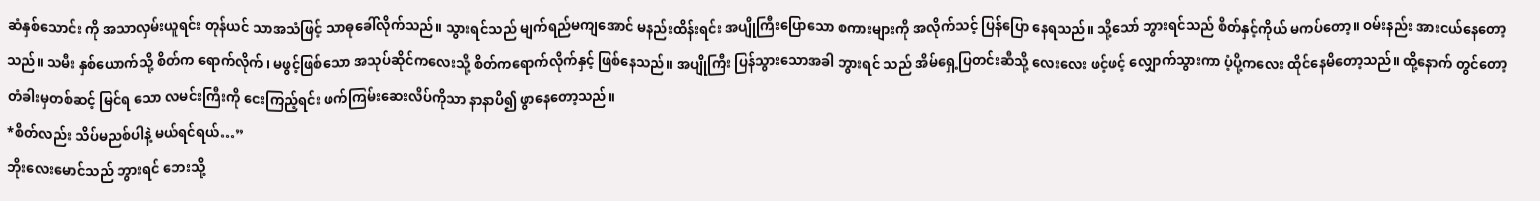ဆံနှစ်သောင်း ကို အသာလှမ်းယူရင်း တုန်ယင် သာအသံဖြင့် သာဓုခေါ်လိုက်သည်။ သွားရင်သည် မျက်ရည်မကျအောင် မနည်းထိန်းရင်း အပျိုကြီးပြောသော စကားများကို အလိုက်သင့် ပြန်ပြော နေရသည်။ သို့သော် ဘွားရင်သည် စိတ်နှင့်ကိုယ် မကပ်တော့။ ဝမ်းနည်း အားငယ်နေတော့သည်။ သမီး နှစ်ယောက်သို့ စိတ်က ရောက်လိုက်၊ မဖွင့်ဖြစ်သော အသုပ်ဆိုင်ကလေးသို့ စိတ်ကရောက်လိုက်နှင့် ဖြစ်နေသည်။ အပျိုကြီး ပြန်သွားသောအခါ ဘွားရင် သည် အိမ်ရှေ့ပြတင်းဆီသို့ လေးလေး ဖင့်ဖင့် လျှောက်သွားကာ ပံ့ပို့ကလေး ထိုင်နေမိတော့သည်။ ထို့နောက် တွင်တော့ တံခါးမှတစ်ဆင့် မြင်ရ သော လမင်းကြီးကို ငေးကြည့်ရင်း ဖက်ကြမ်းဆေးလိပ်ကိုသာ နာနာပိ၍ ဖွာနေတော့သည်။
*စိတ်လည်း သိပ်မညစ်ပါနဲ့ မယ်ရင်ရယ်…”
ဘိုးလေးမောင်သည် ဘွားရင် ဘေးသို့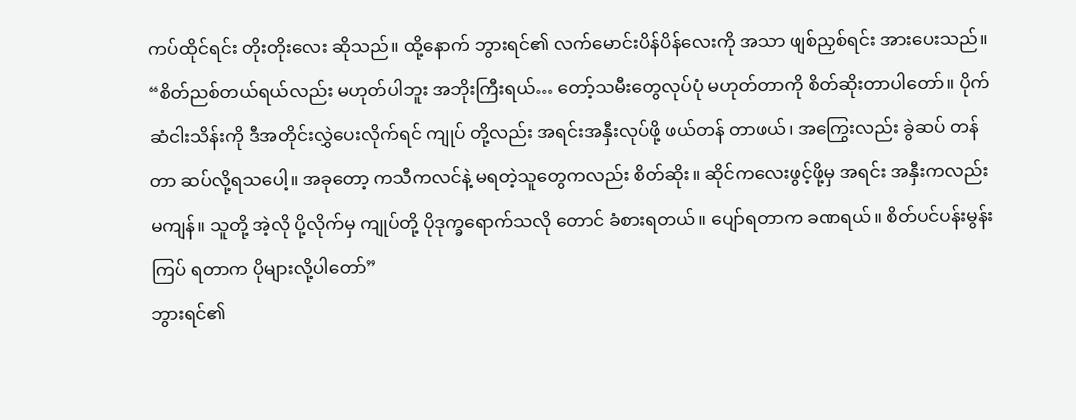ကပ်ထိုင်ရင်း တိုးတိုးလေး ဆိုသည်။ ထို့နောက် ဘွားရင်၏ လက်မောင်းပိန်ပိန်လေးကို အသာ ဖျစ်ညှစ်ရင်း အားပေးသည်။
“စိတ်ညစ်တယ်ရယ်လည်း မဟုတ်ပါဘူး အဘိုးကြီးရယ်… တော့်သမီးတွေလုပ်ပုံ မဟုတ်တာကို စိတ်ဆိုးတာပါတော်။ ပိုက်ဆံငါးသိန်းကို ဒီအတိုင်းလွှဲပေးလိုက်ရင် ကျုပ် တို့လည်း အရင်းအနှီးလုပ်ဖို့ ဖယ်တန် တာဖယ်၊ အကြွေးလည်း ခွဲဆပ် တန်တာ ဆပ်လို့ရသပေါ့။ အခုတော့ ကသီကလင်နဲ့ မရတဲ့သူတွေကလည်း စိတ်ဆိုး။ ဆိုင်ကလေးဖွင့်ဖို့မှ အရင်း အနှီးကလည်း မကျန်။ သူတို့ အဲ့လို ပို့လိုက်မှ ကျုပ်တို့ ပိုဒုက္ခရောက်သလို တောင် ခံစားရတယ်။ ပျော်ရတာက ခဏရယ်။ စိတ်ပင်ပန်းမွန်းကြပ် ရတာက ပိုများလို့ပါတော်”
ဘွားရင်၏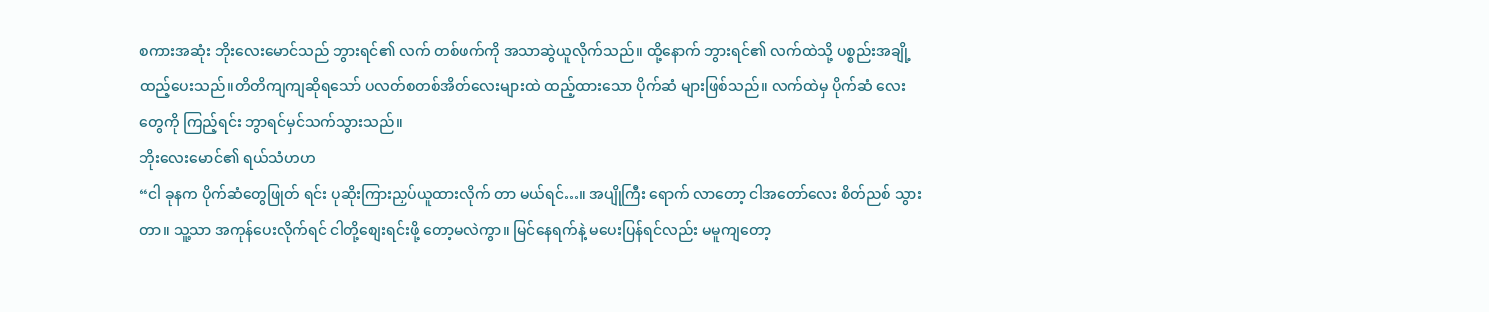စကားအဆုံး ဘိုးလေးမောင်သည် ဘွားရင်၏ လက် တစ်ဖက်ကို အသာဆွဲယူလိုက်သည်။ ထို့နောက် ဘွားရင်၏ လက်ထဲသို့ ပစ္စည်းအချို့ ထည့်ပေးသည်။တိတိကျကျဆိုရသော် ပလတ်စတစ်အိတ်လေးများထဲ ထည့်ထားသော ပိုက်ဆံ များဖြစ်သည်။ လက်ထဲမှ ပိုက်ဆံ လေးတွေကို ကြည့်ရင်း ဘွာရင်မှင်သက်သွားသည်။
ဘိုးလေးမောင်၏ ရယ်သံဟဟ
“ငါ ခုနက ပိုက်ဆံတွေဖြုတ် ရင်း ပုဆိုးကြားညှပ်ယူထားလိုက် တာ မယ်ရင်…။ အပျိုကြီး ရောက် လာတော့ ငါအတော်လေး စိတ်ညစ် သွားတာ။ သူ့သာ အကုန်ပေးလိုက်ရင် ငါတို့စျေးရင်းဖို့ တော့မလဲကွာ။ မြင်နေရက်နဲ့ မပေးပြန်ရင်လည်း မမူကျတော့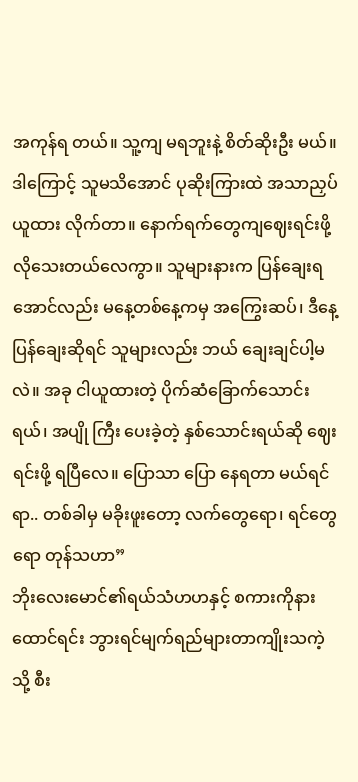အကုန်ရ တယ်။ သူ့ကျ မရဘူးနဲ့ စိတ်ဆိုးဦး မယ်။ ဒါကြောင့် သူမသိအောင် ပုဆိုးကြားထဲ အသာညှပ်ယူထား လိုက်တာ။ နောက်ရက်တွေကျဈေးရင်းဖို့ လိုသေးတယ်လေကွာ။ သူများနားက ပြန်ချေးရအောင်လည်း မနေ့တစ်နေ့ကမှ အကြွေးဆပ်၊ ဒီနေ့ ပြန်ချေးဆိုရင် သူများလည်း ဘယ် ချေးချင်ပါ့မလဲ။ အခု ငါယူထားတဲ့ ပိုက်ဆံခြောက်သောင်းရယ်၊ အပျို ကြီး ပေးခဲ့တဲ့ နှစ်သောင်းရယ်ဆို ဈေးရင်းဖို့ ရပြီလေ။ ပြောသာ ပြော နေရတာ မယ်ရင်ရာ.. တစ်ခါမှ မခိုးဖူးတော့ လက်တွေရော၊ ရင်တွေ ရော တုန်သဟာ”
ဘိုးလေးမောင်၏ရယ်သံဟဟနှင့် စကားကိုနားထောင်ရင်း ဘွားရင်မျက်ရည်များတာကျိုးသကဲ့သို့ စီး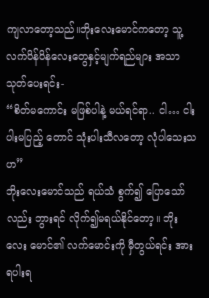ကျလာတော့သည်။ဘိုးလေးမောင်ကတော့ သူ့လက်ပိန်ပိန်လေးတွေနှင့်မျက်ရည်များ အသာသုတ်ပေးရင်း-
“စိတ်မကောင်း မဖြစ်ပါနဲ့ မယ်ရင်ရာ.. ငါ… ငါးပါးမပြည့် တောင် သုံးပါးသီလတော့ လုံပါသေးသဟ”
ဘိုးလေးမောင်သည် ရယ်သံ စွက်၍ ပြောသော်လည်း ဘွားရင် လိုက်၍မရယ်နိုင်တော့။ ဘိုးလေး မောင်၏ လက်မောင်းကို မှီတွယ်ရင်း အားရပါးရ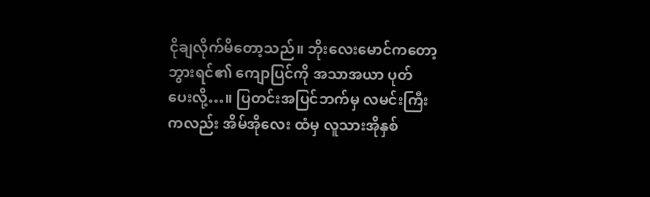ငိုချလိုက်မိတော့သည်။ ဘိုးလေးမောင်ကတော့ ဘွားရင်၏ ကျောပြင်ကို အသာအယာ ပုတ် ပေးလို့…။ ပြတင်းအပြင်ဘက်မှ လမင်းကြီးကလည်း အိမ်အိုလေး ထံမှ လူသားအိုနှစ်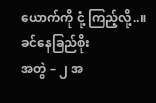ယောက်ကို ငုံ့ ကြည့်လို့..။
ခင်နေခြည်စိုး
အတွဲ – ၂ အ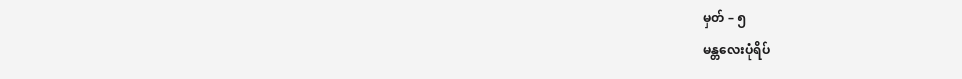မှတ် – ၅
မန္တလေးပုံရိပ်